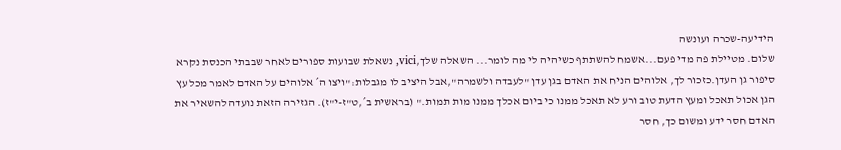הידיעה-שכרה ועונשה
שלום. מטיילת פה מדי פעם...אשמח להשתתף כשיהיה לי מה לומר... השאלה שלך,vici, נשאלת שבועות ספורים לאחר שבבתי הכנסת נקרא סיפור גן העדן.כזכור לך, אלוהים הניח את האדם בגן עדן "לעבדה ולשמרה",אבל היציב לו מגבלות:"ויצו ה´ אלוהים על האדם לאמר מכל עץ הגן אכול תאכל ומעץ הדעת טוב ורע לא תאכל ממנו כי ביום אכלך ממנו מות תמות." (בראשית ב´,ט"ז-י"ז). הגזירה הזאת נועדה להשאיר את האדם חסר ידע ומשום כך, חסר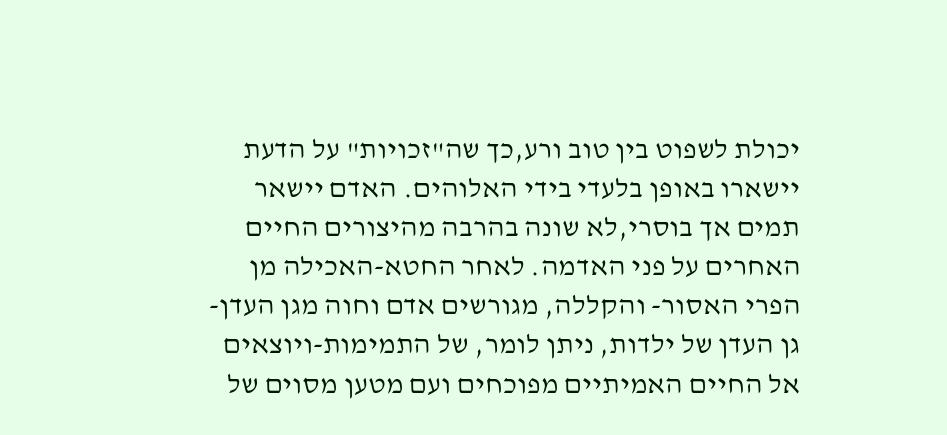יכולת לשפוט בין טוב ורע,כך שה"זכויות" על הדעת יישארו באופן בלעדי בידי האלוהים. האדם יישאר תמים אך בוסרי,לא שונה בהרבה מהיצורים החיים האחרים על פני האדמה. לאחר החטא-האכילה מן הפרי האסור- והקללה, מגורשים אדם וחוה מגן העדן-גן העדן של ילדות, ניתן לומר, של התמימות-ויוצאים אל החיים האמיתיים מפוכחים ועם מטען מסוים של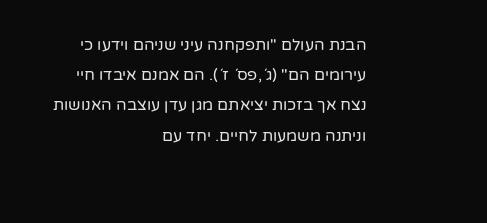הבנת העולם "ותפקחנה עיני שניהם וידעו כי עירומים הם" (ג´,פס´ ז´). הם אמנם איבדו חיי נצח אך בזכות יציאתם מגן עדן עוצבה האנושות וניתנה משמעות לחיים. יחד עם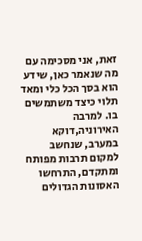זאת, אני מסכימה עם מה שנאמר כאן, שידע הוא בסך הכל כלי ומאד תלוי כיצד משתמשים בו. למרבה האירוניה,דוקא במערב, שנחשב למקום תרבות מפותח ומתקדם, התרחשו האסונות הגדולים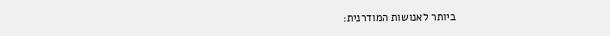ביותר לאנושות המודרנית: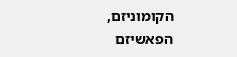הקומוניזם, הפאשיזם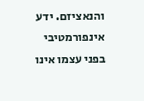והנאציזם. ידע אינפורמטיבי בפני עצמו אינו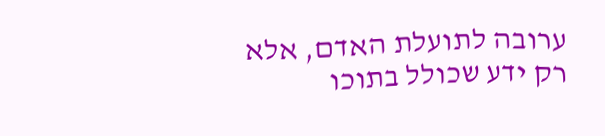ערובה לתועלת האדם, אלא רק ידע שכולל בתוכו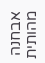אבחנה מהותית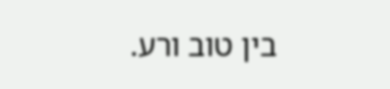בין טוב ורע.